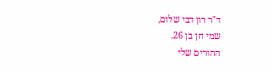ד"ר רון דבי שלום,
שמי חן בן 26.
ההורים שלי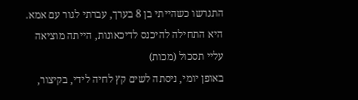התגרשו כשהייתי בן 8 בערך, עברתי לגור עם אמא.
היא התחילה להיכנס לדיכאונות, הייתה מוציאה עליי תסכול (מכות)
באופן יומי, ניסתה לשים קץ לחיה לידי, בקיצור,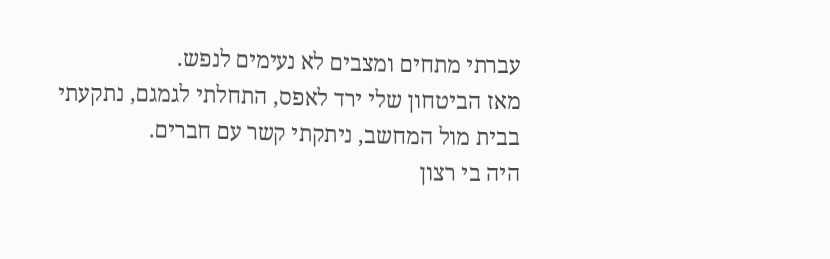עברתי מתחים ומצבים לא נעימים לנפש.
מאז הביטחון שלי ירד לאפס, התחלתי לגמגם, נתקעתי בבית מול המחשב, ניתקתי קשר עם חברים.
היה בי רצון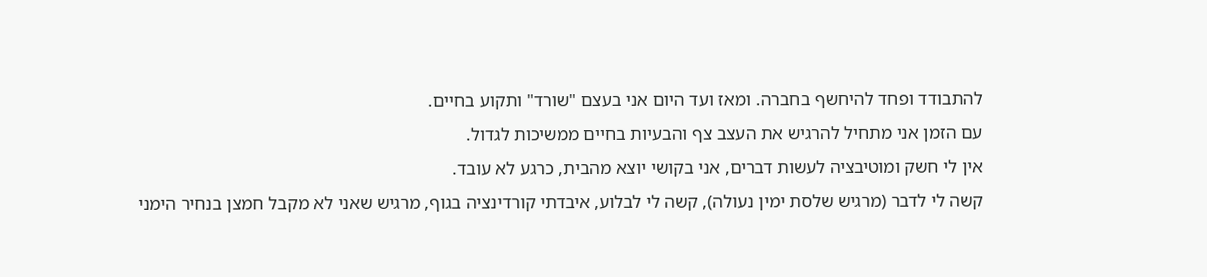להתבודד ופחד להיחשף בחברה. ומאז ועד היום אני בעצם "שורד" ותקוע בחיים.
עם הזמן אני מתחיל להרגיש את העצב צף והבעיות בחיים ממשיכות לגדול.
אין לי חשק ומוטיבציה לעשות דברים, אני בקושי יוצא מהבית, כרגע לא עובד.
קשה לי לדבר (מרגיש שלסת ימין נעולה), קשה לי לבלוע, איבדתי קורדינציה בגוף, מרגיש שאני לא מקבל חמצן בנחיר הימני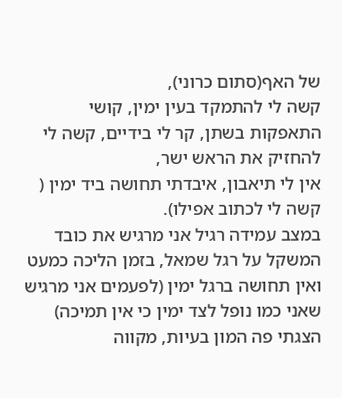של האף(סתום כרוני),
קשה לי להתמקד בעין ימין, קושי התאפקות בשתן, קר לי בידיים, קשה לי להחזיק את הראש ישר,
אין לי תיאבון, איבדתי תחושה ביד ימין ( קשה לי לכתוב אפילו).
במצב עמידה רגיל אני מרגיש את כובד המשקל על רגל שמאל, בזמן הליכה כמעט ואין תחושה ברגל ימין (לפעמים אני מרגיש שאני כמו נופל לצד ימין כי אין תמיכה)
הצגתי פה המון בעיות, מקווה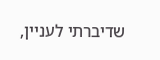שדיברתי לעניין,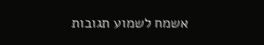אשמח לשמוע תגובות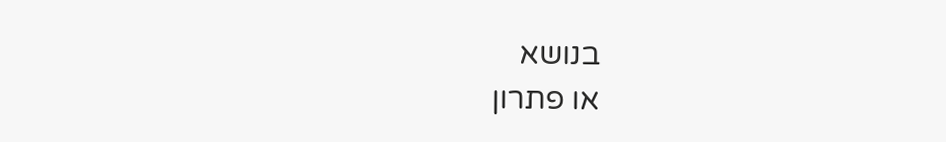בנושא
או פתרון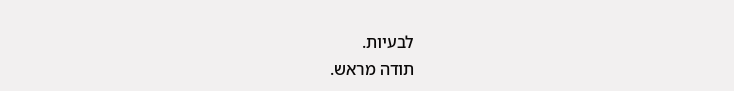לבעיות.
תודה מראש.